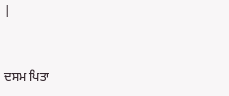|


ਦਸਮ ਪਿਤਾ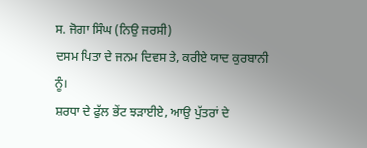ਸ. ਜੋਗਾ ਸਿੰਘ (ਨਿਉ ਜਰਸੀ)
ਦਸਮ ਪਿਤਾ ਦੇ ਜਨਮ ਦਿਵਸ ਤੇ, ਕਰੀਏ ਯਾਦ ਕੁਰਬਾਨੀ
ਨੂੰ।
ਸ਼ਰਧਾ ਦੇ ਫੁੱਲ ਭੇਂਟ ਝੜਾਈਏ, ਆਉ ਪੁੱਤਰਾਂ ਦੇ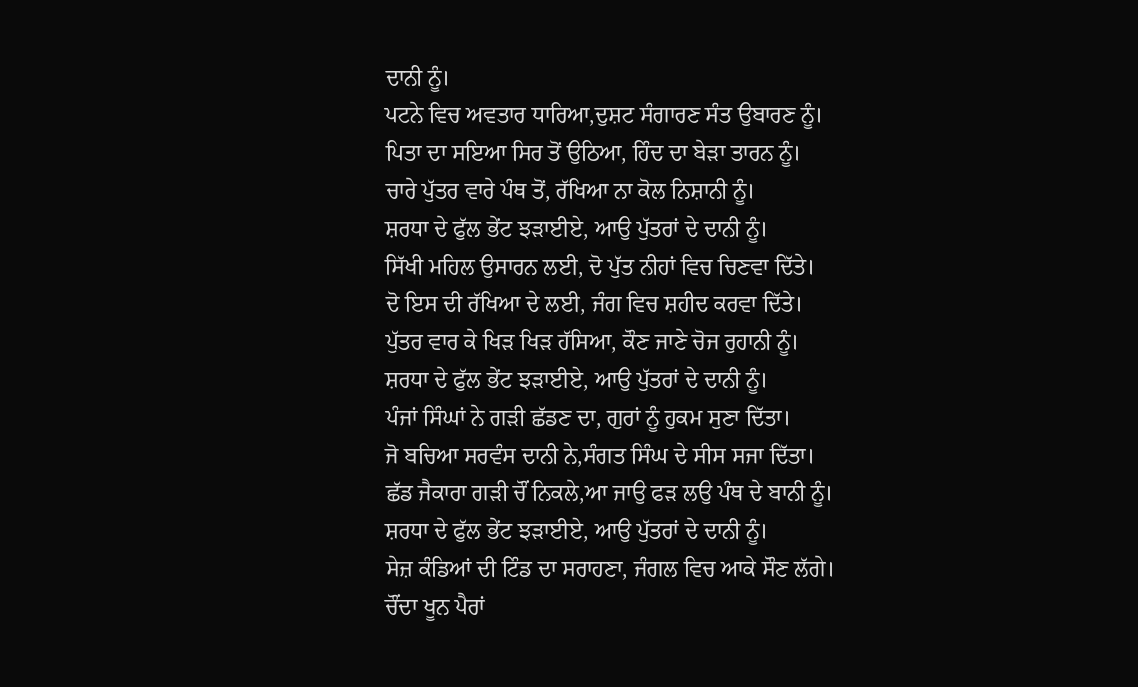ਦਾਨੀ ਨੂੰ।
ਪਟਨੇ ਵਿਚ ਅਵਤਾਰ ਧਾਰਿਆ,ਦੁਸ਼ਟ ਸੰਗਾਰਣ ਸੰਤ ਉਬਾਰਣ ਨੂੰ।
ਪਿਤਾ ਦਾ ਸਇਆ ਸਿਰ ਤੋਂ ਉਠਿਆ, ਹਿੰਦ ਦਾ ਬੇੜਾ ਤਾਰਨ ਨੂੰ।
ਚਾਰੇ ਪੁੱਤਰ ਵਾਰੇ ਪੰਥ ਤੋਂ, ਰੱਖਿਆ ਨਾ ਕੋਲ ਨਿਸ਼ਾਨੀ ਨੂੰ।
ਸ਼ਰਧਾ ਦੇ ਫੁੱਲ ਭੇਂਟ ਝੜਾਈਏ, ਆਉ ਪੁੱਤਰਾਂ ਦੇ ਦਾਨੀ ਨੂੰ।
ਸਿੱਖੀ ਮਹਿਲ ਉਸਾਰਨ ਲਈ, ਦੋ ਪੁੱਤ ਨੀਹਾਂ ਵਿਚ ਚਿਣਵਾ ਦਿੱਤੇ।
ਦੋ ਇਸ ਦੀ ਰੱਖਿਆ ਦੇ ਲਈ, ਜੰਗ ਵਿਚ ਸ਼ਹੀਦ ਕਰਵਾ ਦਿੱਤੇ।
ਪੁੱਤਰ ਵਾਰ ਕੇ ਖਿੜ ਖਿੜ ਹੱਸਿਆ, ਕੌਣ ਜਾਣੇ ਚੋਜ ਰੁਹਾਨੀ ਨੂੰ।
ਸ਼ਰਧਾ ਦੇ ਫੁੱਲ ਭੇਂਟ ਝੜਾਈਏ, ਆਉ ਪੁੱਤਰਾਂ ਦੇ ਦਾਨੀ ਨੂੰ।
ਪੰਜਾਂ ਸਿੰਘਾਂ ਨੇ ਗੜੀ ਛੱਡਣ ਦਾ, ਗੁਰਾਂ ਨੂੰ ਹੁਕਮ ਸੁਣਾ ਦਿੱਤਾ।
ਜੋ ਬਚਿਆ ਸਰਵੰਸ ਦਾਨੀ ਨੇ,ਸੰਗਤ ਸਿੰਘ ਦੇ ਸੀਸ ਸਜਾ ਦਿੱਤਾ।
ਛੱਡ ਜੈਕਾਰਾ ਗੜੀ ਚੌਂ ਨਿਕਲੇ,ਆ ਜਾਉ ਫੜ ਲਉ ਪੰਥ ਦੇ ਬਾਨੀ ਨੂੰ।
ਸ਼ਰਧਾ ਦੇ ਫੁੱਲ ਭੇਂਟ ਝੜਾਈਏ, ਆਉ ਪੁੱਤਰਾਂ ਦੇ ਦਾਨੀ ਨੂੰ।
ਸੇਜ਼ ਕੰਡਿਆਂ ਦੀ ਟਿੰਡ ਦਾ ਸਰਾਹਣਾ, ਜੰਗਲ ਵਿਚ ਆਕੇ ਸੌਣ ਲੱਗੇ।
ਚੌਂਦਾ ਖੂਨ ਪੈਰਾਂ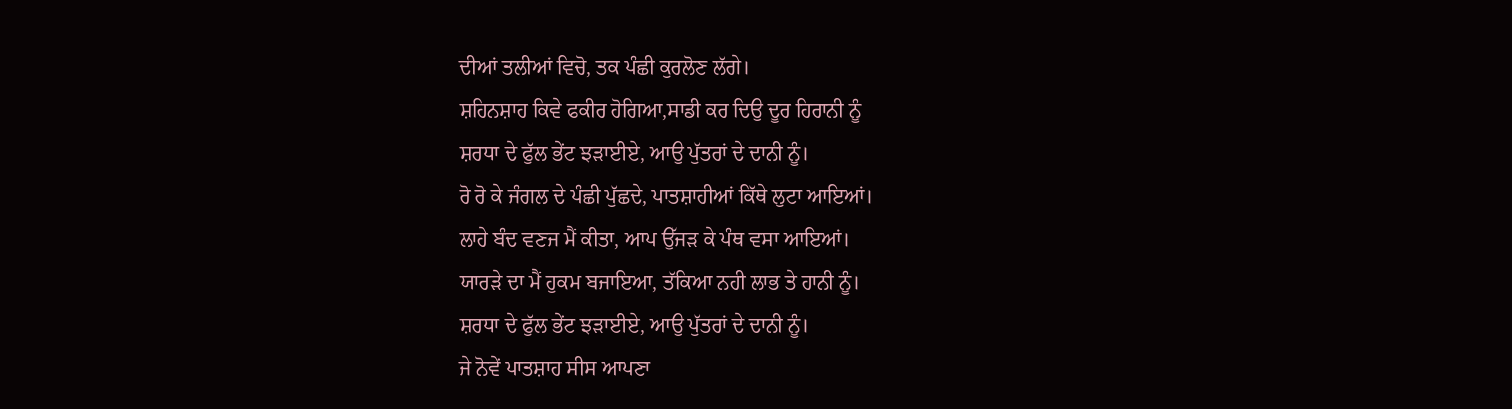ਦੀਆਂ ਤਲੀਆਂ ਵਿਚੋ, ਤਕ ਪੰਛੀ ਕੁਰਲੋਣ ਲੱਗੇ।
ਸ਼ਹਿਨਸ਼ਾਹ ਕਿਵੇ ਫਕੀਰ ਹੋਗਿਆ,ਸਾਡੀ ਕਰ ਦਿਉ ਦੂਰ ਹਿਰਾਨੀ ਨੂੰ
ਸ਼ਰਧਾ ਦੇ ਫੁੱਲ ਭੇਂਟ ਝੜਾਈਏ, ਆਉ ਪੁੱਤਰਾਂ ਦੇ ਦਾਨੀ ਨੂੰ।
ਰੋ ਰੋ ਕੇ ਜੰਗਲ ਦੇ ਪੰਛੀ ਪੁੱਛਦੇ, ਪਾਤਸ਼ਾਹੀਆਂ ਕਿੱਥੇ ਲੁਟਾ ਆਇਆਂ।
ਲਾਹੇ ਬੰਦ ਵਣਜ ਮੈਂ ਕੀਤਾ, ਆਪ ਉੱਜੜ ਕੇ ਪੰਥ ਵਸਾ ਆਇਆਂ।
ਯਾਰੜੇ ਦਾ ਮੈਂ ਹੁਕਮ ਬਜਾਇਆ, ਤੱਕਿਆ ਨਹੀ ਲਾਭ ਤੇ ਹਾਨੀ ਨੂੰ।
ਸ਼ਰਧਾ ਦੇ ਫੁੱਲ ਭੇਂਟ ਝੜਾਈਏ, ਆਉ ਪੁੱਤਰਾਂ ਦੇ ਦਾਨੀ ਨੂੰ।
ਜੇ ਨੋਵੇਂ ਪਾਤਸ਼ਾਹ ਸੀਸ ਆਪਣਾ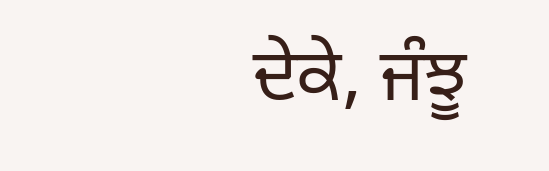ਦੇਕੇ, ਜੰਝੂ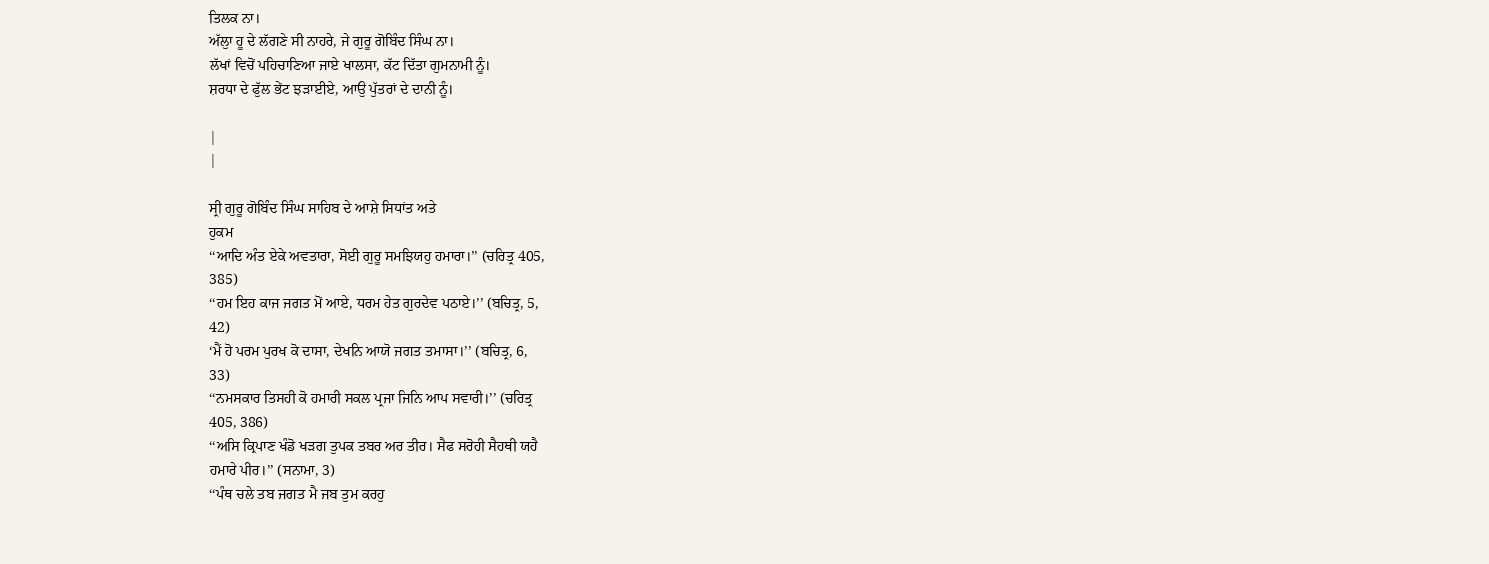ਤਿਲਕ ਨਾ।
ਅੱਲੁਾ ਹੂ ਦੇ ਲੱਗਣੇ ਸੀ ਨਾਹਰੇ, ਜੇ ਗੁਰੂ ਗੋਬਿੰਦ ਸਿੰਘ ਨਾ।
ਲੱਖਾਂ ਵਿਚੋਂ ਪਹਿਚਾਣਿਆ ਜਾਏ ਖਾਲਸਾ, ਕੱਟ ਦਿੱਤਾ ਗੁਮਨਾਮੀ ਨੂੰ।
ਸ਼ਰਧਾ ਦੇ ਫੁੱਲ ਭੇਂਟ ਝੜਾਈਏ, ਆਉ ਪੁੱਤਰਾਂ ਦੇ ਦਾਨੀ ਨੂੰ।

|
|

ਸ੍ਰੀ ਗੁਰੂ ਗੋਬਿੰਦ ਸਿੰਘ ਸਾਹਿਬ ਦੇ ਆਸ਼ੇ ਸਿਧਾਂਤ ਅਤੇ
ਹੁਕਮ
‘‘ਆਦਿ ਅੰਤ ਏਕੇ ਅਵਤਾਰਾ, ਸੋਈ ਗੁਰੂ ਸਮਝਿਯਹੁ ਹਮਾਰਾ।’’ (ਚਰਿਤ੍ਰ 405,
385)
‘‘ਹਮ ਇਹ ਕਾਜ ਜਗਤ ਮੋਂ ਆਏ, ਧਰਮ ਹੇਤ ਗੁਰਦੇਵ ਪਠਾਏ।’’ (ਬਚਿਤ੍ਰ, 5,
42)
‘ਮੈਂ ਹੋ ਪਰਮ ਪੁਰਖ ਕੋ ਦਾਸਾ, ਦੇਖਨਿ ਆਯੋ ਜਗਤ ਤਮਾਸਾ।’’ (ਬਚਿਤ੍ਰ, 6,
33)
‘‘ਨਮਸਕਾਰ ਤਿਸਹੀ ਕੋ ਹਮਾਰੀ ਸਕਲ ਪ੍ਰਜਾ ਜਿਨਿ ਆਪ ਸਵਾਰੀ।’’ (ਚਰਿਤ੍ਰ
405, 386)
‘‘ਅਸਿ ਕ੍ਰਿਪਾਣ ਖੰਡੋ ਖੜਗ ਤੁਪਕ ਤਬਰ ਅਰ ਤੀਰ। ਸੈਫ ਸਰੋਹੀ ਸੈਹਥੀ ਯਹੈ
ਹਮਾਰੇ ਪੀਰ।’’ (ਸਨਾਮਾ, 3)
‘‘ਪੰਥ ਚਲੇ ਤਬ ਜਗਤ ਮੈ ਜਬ ਤੁਮ ਕਰਹੁ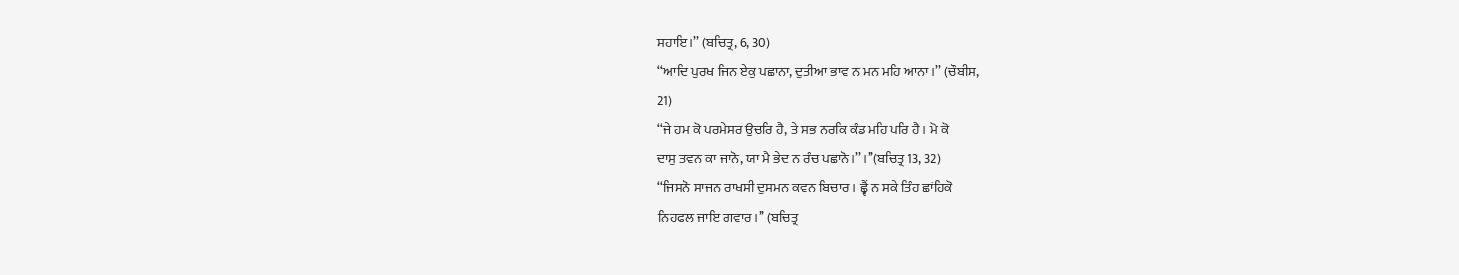ਸਹਾਇ।’’ (ਬਚਿਤ੍ਰ, 6, 30)
‘‘ਆਦਿ ਪੁਰਖ ਜਿਨ ਏਕੁ ਪਛਾਨਾ, ਦੁਤੀਆ ਭਾਵ ਨ ਮਨ ਮਹਿ ਆਨਾ।’’ (ਚੌਬੀਸ,
21)
‘‘ਜੇ ਹਮ ਕੋ ਪਰਮੇਸਰ ਉਚਰਿ ਹੈ, ਤੇ ਸਭ ਨਰਕਿ ਕੰਡ ਮਹਿ ਪਰਿ ਹੈ। ਮੋ ਕੋ
ਦਾਸੁ ਤਵਨ ਕਾ ਜਾਨੋ, ਯਾ ਮੈ ਭੇਦ ਨ ਰੰਚ ਪਛਾਨੋ।’’ ।’’(ਬਚਿਤ੍ਰ 13, 32)
‘‘ਜਿਸਨੋ ਸਾਜਨ ਰਾਖਸੀ ਦੁਸਮਨ ਕਵਨ ਬਿਚਾਰ। ਛ੍ਵੈਂ ਨ ਸਕੇ ਤਿੰਹ ਛਾਂਹਿਕੋ
ਨਿਹਫਲ ਜਾਇ ਗਵਾਰ।’’ (ਬਚਿਤ੍ਰ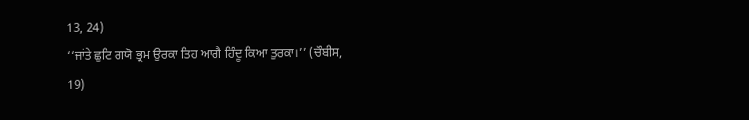13, 24)
‘‘ਜਾਂਤੇ ਛੁਟਿ ਗਯੋ ਭ੍ਰਮ ਉਰਕਾ ਤਿਹ ਆਗੈ ਹਿੰਦੂ ਕਿਆ ਤੁਰਕਾ।’’ (ਚੌਬੀਸ,
19)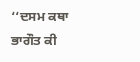‘‘ਦਸਮ ਕਥਾ ਭਾਗੌਤ ਕੀ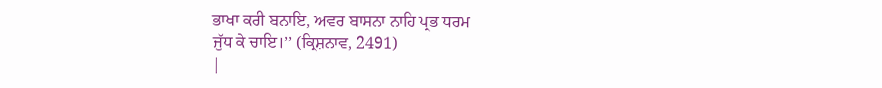ਭਾਖਾ ਕਰੀ ਬਨਾਇ, ਅਵਰ ਬਾਸਨਾ ਨਾਹਿ ਪ੍ਰਭ ਧਰਮ
ਜੁੱਧ ਕੇ ਚਾਇ।’’ (ਕ੍ਰਿਸ਼ਨਾਵ, 2491)
|